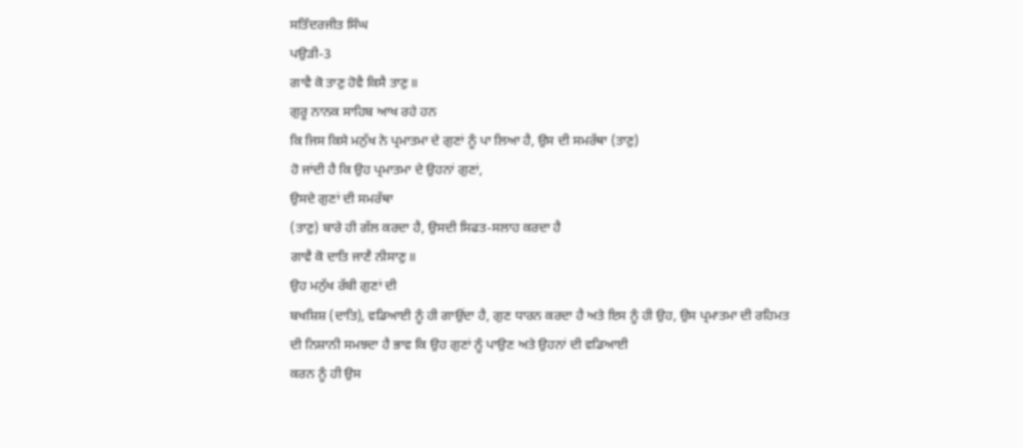ਸਤਿੰਦਰਜੀਤ ਸਿੰਘ
ਪਉੜੀ-3
ਗਾਵੈ ਕੋ ਤਾਣੁ ਹੋਵੈ ਕਿਸੈ ਤਾਣੁ॥
ਗੁਰੂ ਨਾਨਕ ਸਾਹਿਬ ਆਖ ਰਹੇ ਹਨ
ਕਿ ਜਿਸ ਕਿਸੇ ਮਨੁੱਖ ਨੇ ਪ੍ਰਮਾਤਮਾ ਦੇ ਗੁਣਾਂ ਨੂੰ ਪਾ ਲਿਆ ਹੈ, ਉਸ ਦੀ ਸਮਰੱਥਾ (ਤਾਣੁ)
ਹੋ ਜਾਂਦੀ ਹੈ ਕਿ ਉਹ ਪ੍ਰਮਾਤਮਾ ਦੇ ਉਹਨਾਂ ਗੁਣਾਂ,
ਉਸਦੇ ਗੁਣਾਂ ਦੀ ਸਮਰੱਥਾ
(ਤਾਣੁ) ਬਾਰੇ ਹੀ ਗੱਲ ਕਰਦਾ ਹੈ, ਉਸਦੀ ਸਿਫਤ-ਸਲਾਹ ਕਰਦਾ ਹੈ
ਗਾਵੈ ਕੋ ਦਾਤਿ ਜਾਣੈ ਨੀਸਾਣੁ॥
ਉਹ ਮਨੁੱਖ ਰੱਬੀ ਗੁਣਾਂ ਦੀ
ਬਖਸ਼ਿਸ਼ (ਦਾਤਿ), ਵਡਿਆਈ ਨੂੰ ਹੀ ਗਾਉਂਦਾ ਹੈ, ਗੁਣ ਧਾਰਨ ਕਰਦਾ ਹੈ ਅਤੇ ਇਸ ਨੂੰ ਹੀ ਉਹ, ਉਸ ਪ੍ਰਮਾਤਮਾ ਦੀ ਰਹਿਮਤ
ਦੀ ਨਿਸ਼ਾਨੀ ਸਮਝਦਾ ਹੈ ਭਾਵ ਕਿ ਉਹ ਗੁਣਾਂ ਨੂੰ ਪਾਉਣ ਅਤੇ ਉਹਨਾਂ ਦੀ ਵਡਿਆਈ
ਕਰਨ ਨੂੰ ਹੀ ਉਸ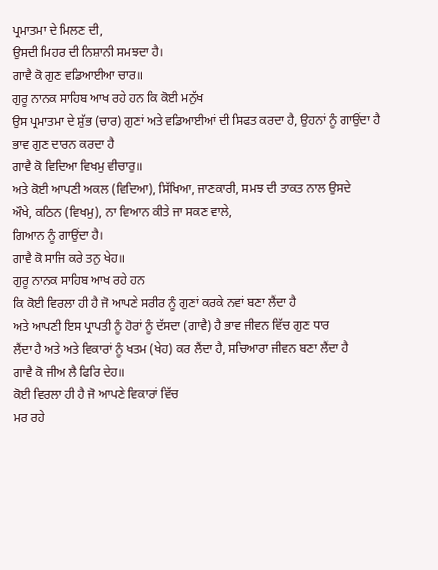ਪ੍ਰਮਾਤਮਾ ਦੇ ਮਿਲਣ ਦੀ,
ਉਸਦੀ ਮਿਹਰ ਦੀ ਨਿਸ਼ਾਨੀ ਸਮਝਦਾ ਹੈ।
ਗਾਵੈ ਕੋ ਗੁਣ ਵਡਿਆਈਆ ਚਾਰ॥
ਗੁਰੂ ਨਾਨਕ ਸਾਹਿਬ ਆਖ ਰਹੇ ਹਨ ਕਿ ਕੋਈ ਮਨੁੱਖ
ਉਸ ਪ੍ਰਮਾਤਮਾ ਦੇ ਸ਼ੁੱਭ (ਚਾਰ) ਗੁਣਾਂ ਅਤੇ ਵਡਿਆਈਆਂ ਦੀ ਸਿਫਤ ਕਰਦਾ ਹੈ, ਉਹਨਾਂ ਨੂੰ ਗਾਉਂਦਾ ਹੈ
ਭਾਵ ਗੁਣ ਦਾਰਨ ਕਰਦਾ ਹੈ
ਗਾਵੈ ਕੋ ਵਿਦਿਆ ਵਿਖਮੁ ਵੀਚਾਰੁ॥
ਅਤੇ ਕੋਈ ਆਪਣੀ ਅਕਲ (ਵਿਦਿਆ), ਸਿੱਖਿਆ, ਜਾਣਕਾਰੀ, ਸਮਝ ਦੀ ਤਾਕਤ ਨਾਲ ਉਸਦੇ
ਔਖੇ, ਕਠਿਨ (ਵਿਖਮੁ), ਨਾ ਵਿਆਨ ਕੀਤੇ ਜਾ ਸਕਣ ਵਾਲੇ,
ਗਿਆਨ ਨੂੰ ਗਾਉਂਦਾ ਹੈ।
ਗਾਵੈ ਕੋ ਸਾਜਿ ਕਰੇ ਤਨੁ ਖੇਹ॥
ਗੁਰੂ ਨਾਨਕ ਸਾਹਿਬ ਆਖ ਰਹੇ ਹਨ
ਕਿ ਕੋਈ ਵਿਰਲਾ ਹੀ ਹੈ ਜੋ ਆਪਣੇ ਸਰੀਰ ਨੂੰ ਗੁਣਾਂ ਕਰਕੇ ਨਵਾਂ ਬਣਾ ਲੈਂਦਾ ਹੈ
ਅਤੇ ਆਪਣੀ ਇਸ ਪ੍ਰਾਪਤੀ ਨੂੰ ਹੋਰਾਂ ਨੂੰ ਦੱਸਦਾ (ਗਾਵੈ) ਹੈ ਭਾਵ ਜੀਵਨ ਵਿੱਚ ਗੁਣ ਧਾਰ
ਲੈਂਦਾ ਹੈ ਅਤੇ ਅਤੇ ਵਿਕਾਰਾਂ ਨੂੰ ਖਤਮ (ਖੇਹ) ਕਰ ਲੈਂਦਾ ਹੈ, ਸਚਿਆਰਾ ਜੀਵਨ ਬਣਾ ਲੈਂਦਾ ਹੈ
ਗਾਵੈ ਕੋ ਜੀਅ ਲੈ ਫਿਰਿ ਦੇਹ॥
ਕੋਈ ਵਿਰਲਾ ਹੀ ਹੈ ਜੋ ਆਪਣੇ ਵਿਕਾਰਾਂ ਵਿੱਚ
ਮਰ ਰਹੇ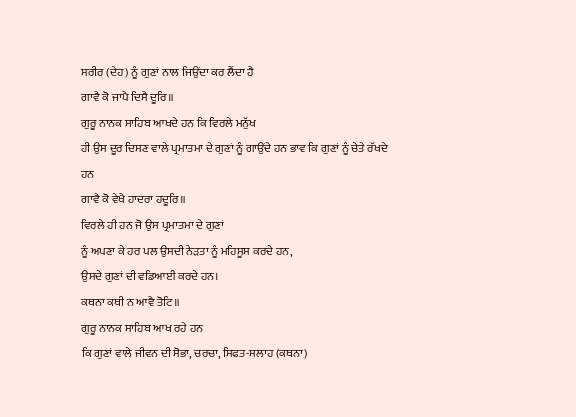ਸਰੀਰ (ਦੇਹ) ਨੂੰ ਗੁਣਾਂ ਨਾਲ ਜਿਉਂਦਾ ਕਰ ਲੈਂਦਾ ਹੈ
ਗਾਵੈ ਕੋ ਜਾਪੈ ਦਿਸੈ ਦੂਰਿ॥
ਗੁਰੂ ਨਾਨਕ ਸਾਹਿਬ ਆਖਦੇ ਹਨ ਕਿ ਵਿਰਲੇ ਮਨੁੱਖ
ਹੀ ਉਸ ਦੂਰ ਦਿਸਣ ਵਾਲੇ ਪ੍ਰਮਾਤਮਾ ਦੇ ਗੁਣਾਂ ਨੂੰ ਗਾਉਂਦੇ ਹਨ ਭਾਵ ਕਿ ਗੁਣਾਂ ਨੂੰ ਚੇਤੇ ਰੱਖਦੇ
ਹਨ
ਗਾਵੈ ਕੋ ਵੇਖੈ ਹਾਦਰਾ ਹਦੂਰਿ॥
ਵਿਰਲੇ ਹੀ ਹਨ ਜੋ ਉਸ ਪ੍ਰਮਾਤਮਾ ਦੇ ਗੁਣਾਂ
ਨੂੰ ਅਪਣਾ ਕੇ ਹਰ ਪਲ ਉਸਦੀ ਨੇੜਤਾ ਨੂੰ ਮਹਿਸੂਸ ਕਰਦੇ ਹਨ,
ਉਸਦੇ ਗੁਣਾਂ ਦੀ ਵਡਿਆਈ ਕਰਦੇ ਹਨ।
ਕਥਨਾ ਕਥੀ ਨ ਆਵੈ ਤੋਟਿ॥
ਗੁਰੂ ਨਾਨਕ ਸਾਹਿਬ ਆਖ ਰਹੇ ਹਨ
ਕਿ ਗੁਣਾਂ ਵਾਲੇ ਜੀਵਨ ਦੀ ਸੋਭਾ, ਚਰਚਾ, ਸਿਫਤ-ਸਲਾਹ (ਕਥਨਾ)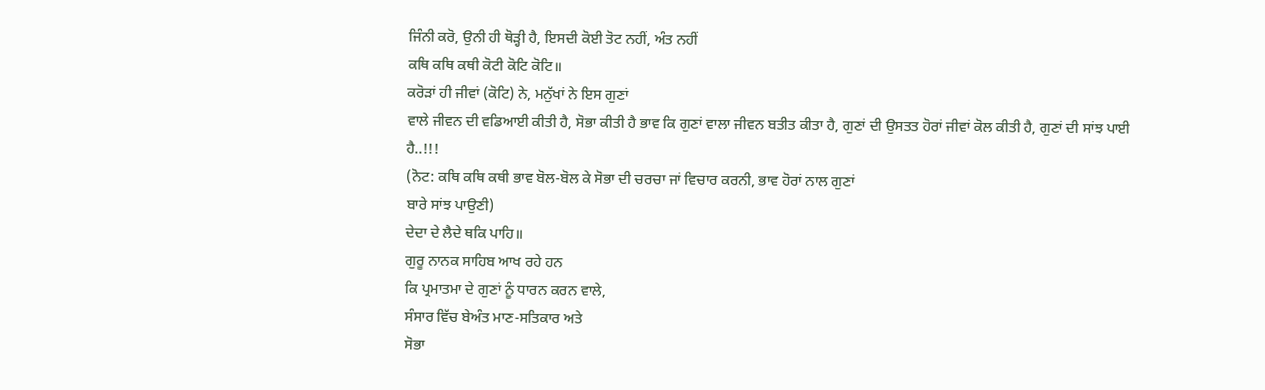ਜਿੰਨੀ ਕਰੋ, ਉਨੀ ਹੀ ਥੋੜ੍ਹੀ ਹੈ, ਇਸਦੀ ਕੋਈ ਤੋਟ ਨਹੀਂ, ਅੰਤ ਨਹੀਂ
ਕਥਿ ਕਥਿ ਕਥੀ ਕੋਟੀ ਕੋਟਿ ਕੋਟਿ॥
ਕਰੋੜਾਂ ਹੀ ਜੀਵਾਂ (ਕੋਟਿ) ਨੇ, ਮਨੁੱਖਾਂ ਨੇ ਇਸ ਗੁਣਾਂ
ਵਾਲੇ ਜੀਵਨ ਦੀ ਵਡਿਆਈ ਕੀਤੀ ਹੈ, ਸੋਭਾ ਕੀਤੀ ਹੈ ਭਾਵ ਕਿ ਗੁਣਾਂ ਵਾਲਾ ਜੀਵਨ ਬਤੀਤ ਕੀਤਾ ਹੈ, ਗੁਣਾਂ ਦੀ ਉਸਤਤ ਹੋਰਾਂ ਜੀਵਾਂ ਕੋਲ ਕੀਤੀ ਹੈ, ਗੁਣਾਂ ਦੀ ਸਾਂਝ ਪਾਈ
ਹੈ..!!!
(ਨੋਟ: ਕਥਿ ਕਥਿ ਕਥੀ ਭਾਵ ਬੋਲ-ਬੋਲ ਕੇ ਸੋਭਾ ਦੀ ਚਰਚਾ ਜਾਂ ਵਿਚਾਰ ਕਰਨੀ, ਭਾਵ ਹੋਰਾਂ ਨਾਲ ਗੁਣਾਂ
ਬਾਰੇ ਸਾਂਝ ਪਾਉਣੀ)
ਦੇਦਾ ਦੇ ਲੈਦੇ ਥਕਿ ਪਾਹਿ॥
ਗੁਰੂ ਨਾਨਕ ਸਾਹਿਬ ਆਖ ਰਹੇ ਹਨ
ਕਿ ਪ੍ਰਮਾਤਮਾ ਦੇ ਗੁਣਾਂ ਨੂੰ ਧਾਰਨ ਕਰਨ ਵਾਲੇ,
ਸੰਸਾਰ ਵਿੱਚ ਬੇਅੰਤ ਮਾਣ-ਸਤਿਕਾਰ ਅਤੇ
ਸੋਭਾ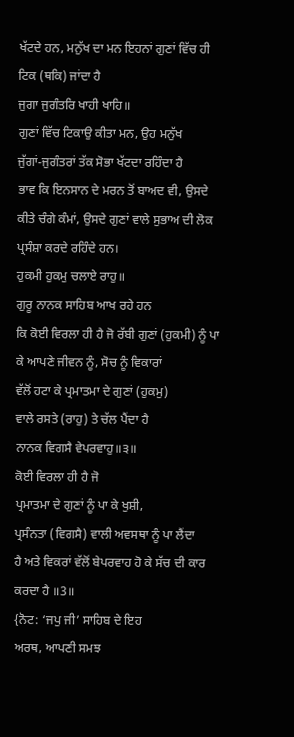ਖੱਟਦੇ ਹਨ, ਮਨੁੱਖ ਦਾ ਮਨ ਇਹਨਾਂ ਗੁਣਾਂ ਵਿੱਚ ਹੀ ਟਿਕ (ਥਕਿ) ਜਾਂਦਾ ਹੈ
ਜੁਗਾ ਜੁਗੰਤਰਿ ਖਾਹੀ ਖਾਹਿ॥
ਗੁਣਾਂ ਵਿੱਚ ਟਿਕਾਉ ਕੀਤਾ ਮਨ, ਉਹ ਮਨੁੱਖ
ਜੁੱਗਾਂ-ਜੁਗੰਤਰਾਂ ਤੱਕ ਸੋਭਾ ਖੱਟਦਾ ਰਹਿੰਦਾ ਹੈ
ਭਾਵ ਕਿ ਇਨਸਾਨ ਦੇ ਮਰਨ ਤੋਂ ਬਾਅਦ ਵੀ, ਉਸਦੇ ਕੀਤੇ ਚੰਗੇ ਕੰਮਾਂ, ਉਸਦੇ ਗੁਣਾਂ ਵਾਲੇ ਸੁਭਾਅ ਦੀ ਲੋਕ
ਪ੍ਰਸੰਸ਼ਾ ਕਰਦੇ ਰਹਿੰਦੇ ਹਨ।
ਹੁਕਮੀ ਹੁਕਮੁ ਚਲਾਏ ਰਾਹੁ॥
ਗੁਰੂ ਨਾਨਕ ਸਾਹਿਬ ਆਖ ਰਹੇ ਹਨ
ਕਿ ਕੋਈ ਵਿਰਲਾ ਹੀ ਹੈ ਜੋ ਰੱਬੀ ਗੁਣਾਂ (ਹੁਕਮੀ) ਨੂੰ ਪਾ ਕੇ ਆਪਣੇ ਜੀਵਨ ਨੂੰ, ਸੋਚ ਨੂੰ ਵਿਕਾਰਾਂ
ਵੱਲੋਂ ਹਟਾ ਕੇ ਪ੍ਰਮਾਤਮਾ ਦੇ ਗੁਣਾਂ (ਹੁਕਮੁ)
ਵਾਲੇ ਰਸਤੇ (ਰਾਹੁ) ਤੇ ਚੱਲ ਪੈਂਦਾ ਹੈ
ਨਾਨਕ ਵਿਗਸੈ ਵੇਪਰਵਾਹੁ॥੩॥
ਕੋਈ ਵਿਰਲਾ ਹੀ ਹੈ ਜੋ
ਪ੍ਰਮਾਤਮਾ ਦੇ ਗੁਣਾਂ ਨੂੰ ਪਾ ਕੇ ਖੁਸ਼ੀ,
ਪ੍ਰਸੰਨਤਾ (ਵਿਗਸੈ) ਵਾਲੀ ਅਵਸਥਾ ਨੂੰ ਪਾ ਲੈਂਦਾ
ਹੈ ਅਤੇ ਵਿਕਰਾਂ ਵੱਲੋਂ ਬੇਪਰਵਾਹ ਹੋ ਕੇ ਸੱਚ ਦੀ ਕਾਰ ਕਰਦਾ ਹੈ ॥3॥
{ਨੋਟ: ‘ਜਪੁ ਜੀ’ ਸਾਹਿਬ ਦੇ ਇਹ
ਅਰਥ, ਆਪਣੀ ਸਮਝ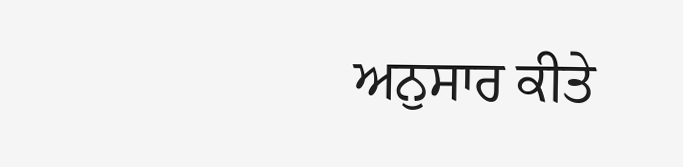ਅਨੁਸਾਰ ਕੀਤੇ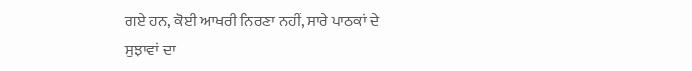ਗਏ ਹਨ, ਕੋਈ ਆਖਰੀ ਨਿਰਣਾ ਨਹੀਂ, ਸਾਰੇ ਪਾਠਕਾਂ ਦੇ
ਸੁਝਾਵਾਂ ਦਾ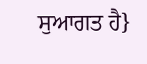ਸੁਆਗਤ ਹੈ}